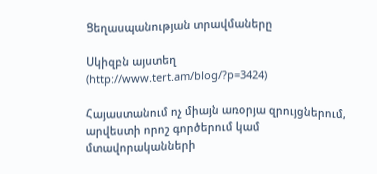Ցեղասպանության տրավմաները

Սկիզբն այստեղ (http://www.tert.am/blog/?p=3424)

Հայաստանում ոչ միայն առօրյա զրույցներում, արվեստի որոշ գործերում կամ մտավորականների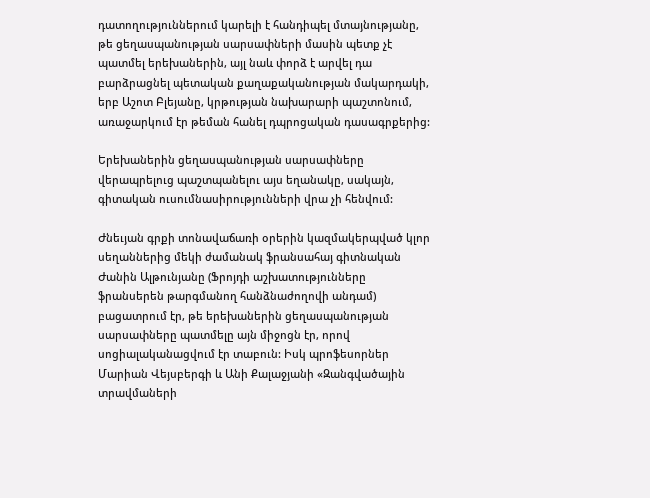դատողություններում կարելի է հանդիպել մտայնությանը, թե ցեղասպանության սարսափների մասին պետք չէ պատմել երեխաներին, այլ նաև փորձ է արվել դա բարձրացնել պետական քաղաքականության մակարդակի, երբ Աշոտ Բլեյանը, կրթության նախարարի պաշտոնում, առաջարկում էր թեման հանել դպրոցական դասագրքերից:

Երեխաներին ցեղասպանության սարսափները վերապրելուց պաշտպանելու այս եղանակը, սակայն, գիտական ուսումնասիրությունների վրա չի հենվում:

Ժնեւյան գրքի տոնավաճառի օրերին կազմակերպված կլոր սեղաններից մեկի ժամանակ ֆրանսահայ գիտնական Ժանին Ալթունյանը (Ֆրոյդի աշխատությունները ֆրանսերեն թարգմանող հանձնաժողովի անդամ) բացատրում էր, թե երեխաներին ցեղասպանության սարսափները պատմելը այն միջոցն էր, որով սոցիալականացվում էր տաբուն: Իսկ պրոֆեսորներ Մարիան Վեյսբերգի և Անի Քալաջյանի «Զանգվածային տրավմաների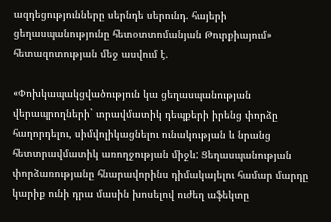ազդեցությունները սերնդե սերունդ. հայերի ցեղասպանությունը հետօտտոմանյան Թուրքիայում» հետազոտության մեջ ասվում է.

«Փոխկապակցվածություն կա ցեղասպանության վերապրողների` տրավմատիկ դեպքերի իրենց փորձը հաղորդելու, սիմվոլիկացնելու ունակության և նրանց հետտրավմատիկ առողջության միջև: Ցեղասպանության փորձառությանը հնարավորինս դիմակայելու համար մարդը կարիք ունի դրա մասին խոսելով ուժեղ աֆեկտը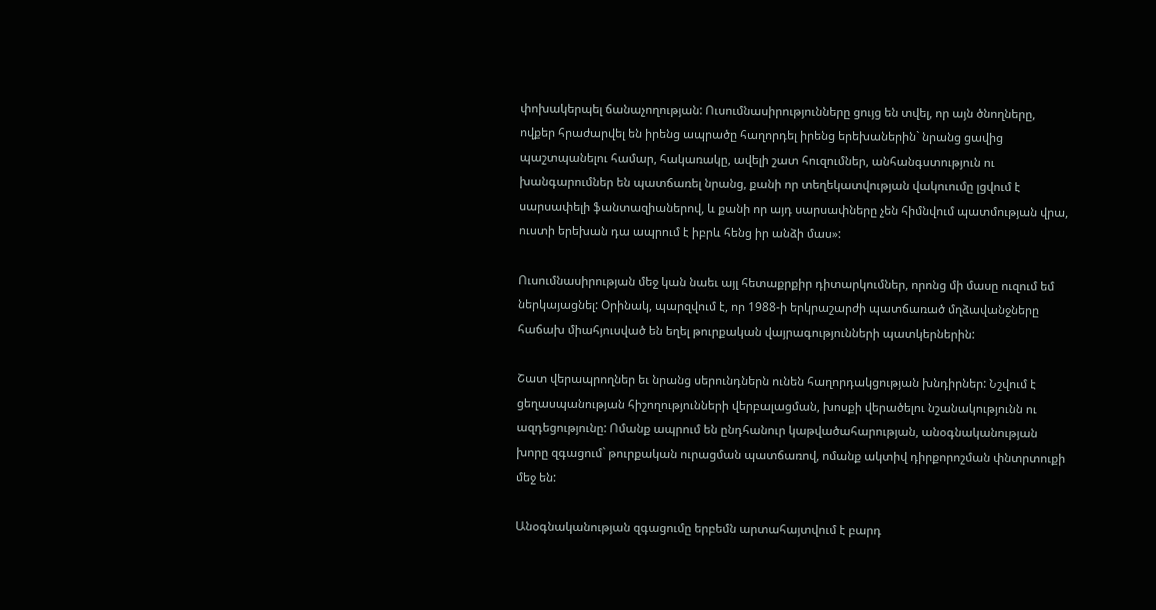փոխակերպել ճանաչողության: Ուսումնասիրությունները ցույց են տվել, որ այն ծնողները, ովքեր հրաժարվել են իրենց ապրածը հաղորդել իրենց երեխաներին` նրանց ցավից պաշտպանելու համար, հակառակը, ավելի շատ հուզումներ, անհանգստություն ու խանգարումներ են պատճառել նրանց, քանի որ տեղեկատվության վակուումը լցվում է սարսափելի ֆանտազիաներով, և քանի որ այդ սարսափները չեն հիմնվում պատմության վրա, ուստի երեխան դա ապրում է իբրև հենց իր անձի մաս»:

Ուսումնասիրության մեջ կան նաեւ այլ հետաքրքիր դիտարկումներ, որոնց մի մասը ուզում եմ ներկայացնել: Օրինակ, պարզվում է, որ 1988-ի երկրաշարժի պատճառած մղձավանջները հաճախ միահյուսված են եղել թուրքական վայրագությունների պատկերներին:

Շատ վերապրողներ եւ նրանց սերունդներն ունեն հաղորդակցության խնդիրներ: Նշվում է ցեղասպանության հիշողությունների վերբալացման, խոսքի վերածելու նշանակությունն ու ազդեցությունը: Ոմանք ապրում են ընդհանուր կաթվածահարության, անօգնականության խորը զգացում` թուրքական ուրացման պատճառով, ոմանք ակտիվ դիրքորոշման փնտրտուքի մեջ են:

Անօգնականության զգացումը երբեմն արտահայտվում է բարդ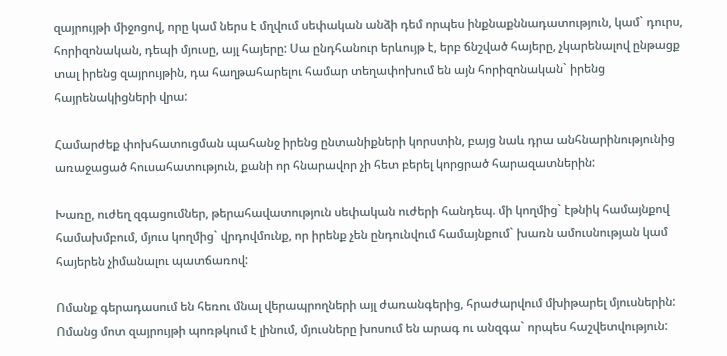զայրույթի միջոցով, որը կամ ներս է մղվում սեփական անձի դեմ որպես ինքնաքննադատություն, կամ` դուրս, հորիզոնական, դեպի մյուսը, այլ հայերը: Սա ընդհանուր երևույթ է, երբ ճնշված հայերը, չկարենալով ընթացք տալ իրենց զայրույթին, դա հաղթահարելու համար տեղափոխում են այն հորիզոնական` իրենց հայրենակիցների վրա:

Համարժեք փոխհատուցման պահանջ իրենց ընտանիքների կորստին, բայց նաև դրա անհնարինությունից առաջացած հուսահատություն, քանի որ հնարավոր չի հետ բերել կորցրած հարազատներին:

Խառը, ուժեղ զգացումներ, թերահավատություն սեփական ուժերի հանդեպ. մի կողմից` էթնիկ համայնքով համախմբում, մյուս կողմից` վրդովմունք, որ իրենք չեն ընդունվում համայնքում` խառն ամուսնության կամ հայերեն չիմանալու պատճառով:

Ոմանք գերադասում են հեռու մնալ վերապրողների այլ ժառանգերից, հրաժարվում մխիթարել մյուսներին: Ոմանց մոտ զայրույթի պոռթկում է լինում, մյուսները խոսում են արագ ու անզգա` որպես հաշվետվություն: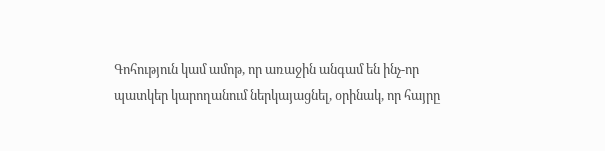Գոհություն կամ ամոթ, որ առաջին անգամ են ինչ-որ պատկեր կարողանում ներկայացնել, օրինակ, որ հայրը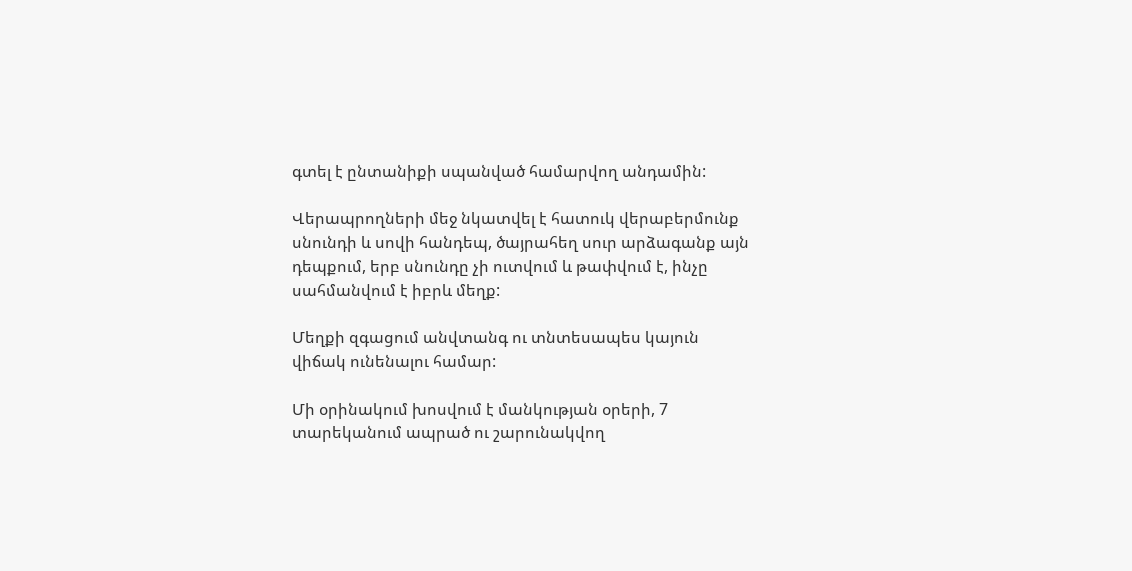գտել է ընտանիքի սպանված համարվող անդամին:

Վերապրողների մեջ նկատվել է հատուկ վերաբերմունք սնունդի և սովի հանդեպ, ծայրահեղ սուր արձագանք այն դեպքում, երբ սնունդը չի ուտվում և թափվում է, ինչը սահմանվում է իբրև մեղք:

Մեղքի զգացում անվտանգ ու տնտեսապես կայուն վիճակ ունենալու համար:

Մի օրինակում խոսվում է մանկության օրերի, 7 տարեկանում ապրած ու շարունակվող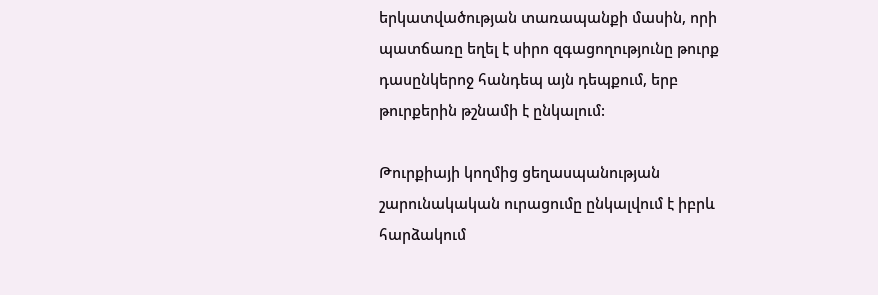երկատվածության տառապանքի մասին, որի պատճառը եղել է սիրո զգացողությունը թուրք դասընկերոջ հանդեպ այն դեպքում, երբ թուրքերին թշնամի է ընկալում:

Թուրքիայի կողմից ցեղասպանության շարունակական ուրացումը ընկալվում է իբրև հարձակում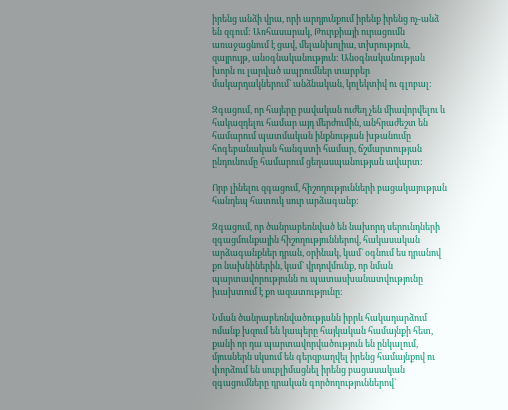իրենց անձի վրա, որի արդյունքում իրենք իրենց ոչ-անձ են զգում: Առհասարակ, Թուրքիայի ուրացումն առաջացնում է ցավ, մելանխոլիա, տխրություն, զայրույթ, անօգնականություն: Անօգնականության խորն ու լարված ապրումներ տարբեր մակարդակներում` անձնական, կոլեկտիվ ու գլոբալ:

Զգացում, որ հայերը բավական ուժեղ չեն միավորվելու և հակազդելու համար այդ մերժումին, անհրաժեշտ են համարում պատմական ինքնության խթանումը հոգեբանական հանգստի համար, ճշմարտության ընդունումը համարում ցեղասպանության ավարտ:

Որբ լինելու զգացում, հիշողությունների բացակայության հանդեպ հատուկ սուր արձագանք:

Զգացում, որ ծանրաբեռնված են նախորդ սերունդների զգացմունքային հիշողություններով, հակասական արձագանքներ դրան, օրինակ, կամ` օգնում ես դրանով քո նախնիներին, կամ` վրդովմունք, որ նման պարտավորությունն ու պատասխանատվությունը խախտում է քո ազատությունը:

Նման ծանրաբեռնվածությանն իբրև հակադարձում ոմանք խզում են կապերը հայկական համայնքի հետ, քանի որ դա պարտավորվածություն են ընկալում, մյուսներն սկսում են գերզբաղվել իրենց համայնքով ու փորձում են սուբլիմացնել իրենց բացասական զգացումները դրական գործողություններով`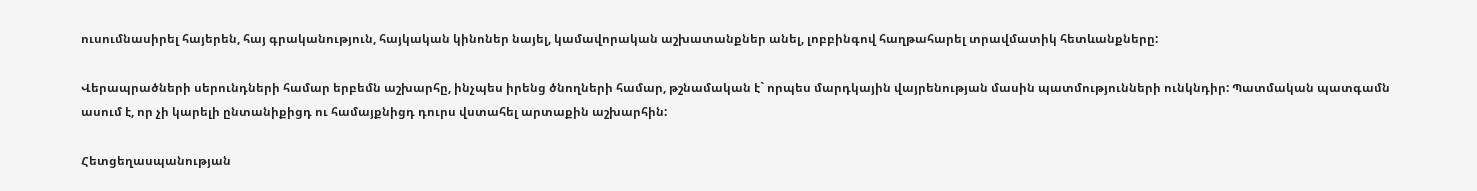ուսումնասիրել հայերեն, հայ գրականություն, հայկական կինոներ նայել, կամավորական աշխատանքներ անել, լոբբինգով հաղթահարել տրավմատիկ հետևանքները:

Վերապրածների սերունդների համար երբեմն աշխարհը, ինչպես իրենց ծնողների համար, թշնամական է` որպես մարդկային վայրենության մասին պատմությունների ունկնդիր: Պատմական պատգամն ասում է, որ չի կարելի ընտանիքիցդ ու համայքնիցդ դուրս վստահել արտաքին աշխարհին:

Հետցեղասպանության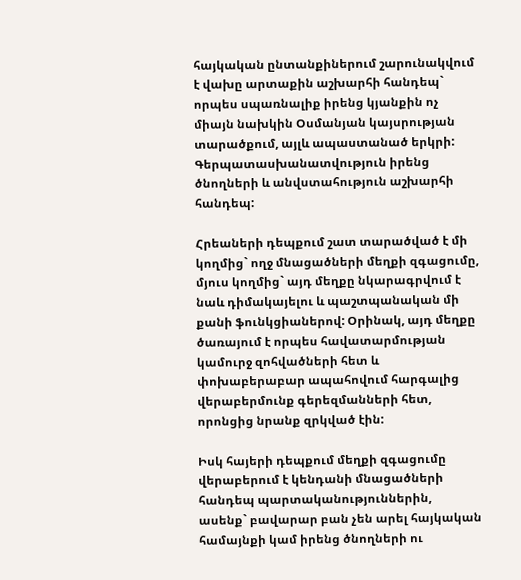հայկական ընտանքիներում շարունակվում է վախը արտաքին աշխարհի հանդեպ` որպես սպառնալիք իրենց կյանքին ոչ միայն նախկին Օսմանյան կայսրության տարածքում, այլև ապաստանած երկրի: Գերպատասխանատվություն իրենց ծնողների և անվստահություն աշխարհի հանդեպ:

Հրեաների դեպքում շատ տարածված է մի կողմից` ողջ մնացածների մեղքի զգացումը, մյուս կողմից` այդ մեղքը նկարագրվում է նաև դիմակայելու և պաշտպանական մի քանի ֆունկցիաներով: Օրինակ, այդ մեղքը ծառայում է որպես հավատարմության կամուրջ զոհվածների հետ և փոխաբերաբար ապահովում հարգալից վերաբերմունք գերեզմանների հետ, որոնցից նրանք զրկված էին:

Իսկ հայերի դեպքում մեղքի զգացումը վերաբերում է կենդանի մնացածների հանդեպ պարտականություններին, ասենք` բավարար բան չեն արել հայկական համայնքի կամ իրենց ծնողների ու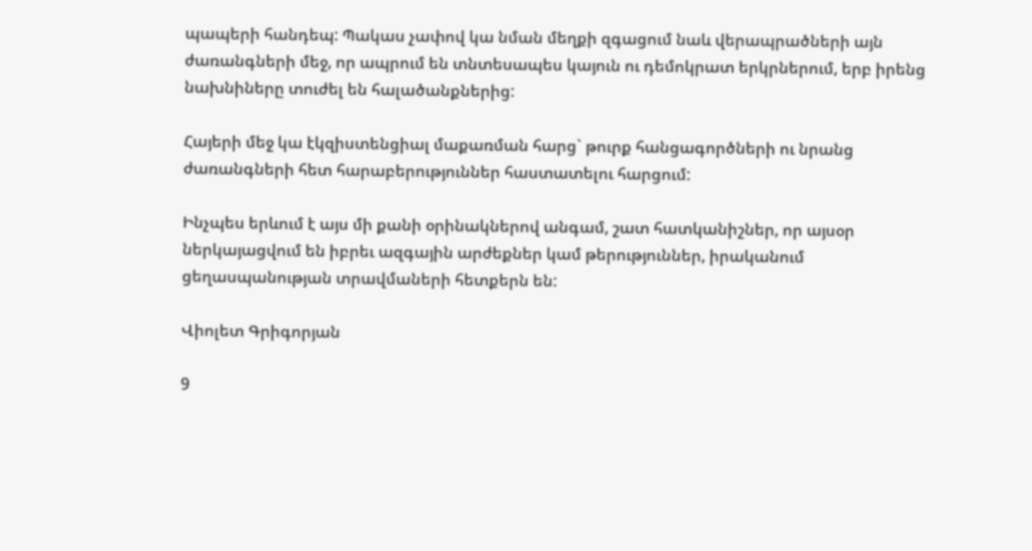պապերի հանդեպ: Պակաս չափով կա նման մեղքի զգացում նաև վերապրածների այն ժառանգների մեջ, որ ապրում են տնտեսապես կայուն ու դեմոկրատ երկրներում, երբ իրենց նախնիները տուժել են հալածանքներից:

Հայերի մեջ կա էկզիստենցիալ մաքառման հարց` թուրք հանցագործների ու նրանց ժառանգների հետ հարաբերություններ հաստատելու հարցում:

Ինչպես երևում է այս մի քանի օրինակներով անգամ, շատ հատկանիշներ, որ այսօր ներկայացվում են իբրեւ ազգային արժեքներ կամ թերություններ, իրականում ցեղասպանության տրավմաների հետքերն են:

Վիոլետ Գրիգորյան

9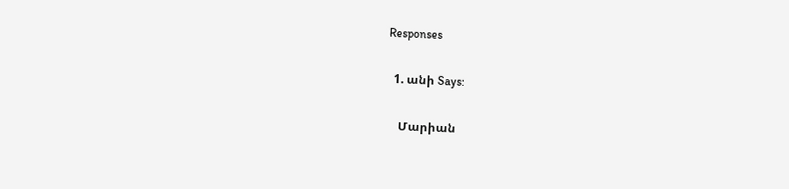Responses

  1. անի Says:

    Մարիան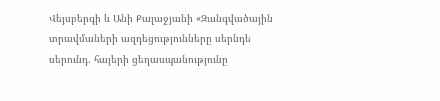Վեյսբերգի և Անի Քալաջյանի «Զանգվածային տրավմաների ազդեցությունները սերնդե սերունդ. հայերի ցեղասպանությունը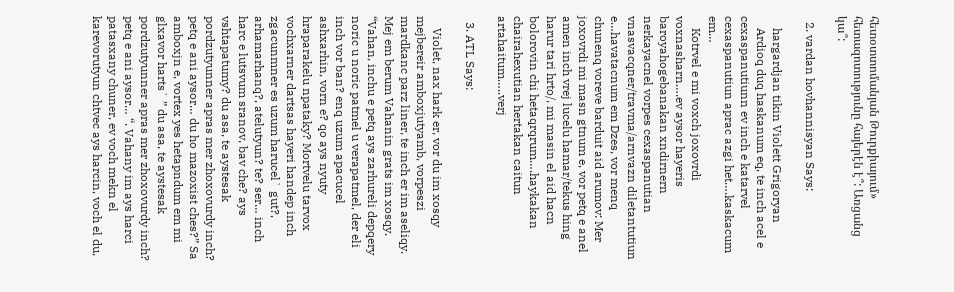հետօտտոմանյան Թուրքիայում» հետազոտությունը հայերէն է՞: Առցանց կա՞:

  2. vardan hovhannisyan Says:

    hargardjan tikin Violett Grigoryan
    Ardioq duq haskanum eq, te inch acel e cexaspanutiunn ev inch e katarvel cexaspanutiun aprac azgi het….kaskacum em…
    Kotrvel e mi voxch joxovrdi voxnasharn….ev aysor hayeris baroyahogebanakan xndirnern nerkayacnel vorpes cexaspanutian vnasvacqner/travma/arnvazn diletantutiun e…havatacnum em Dzes, vor menq chunenq voreve barduit aid arumov: Mer joxovrdi mi masn gtnum e, vor petq e anel amen inch vrej lucelu hamar/tekus hing harur tari hrto/, mi masin el aid hacn bolorovin chi hetaqrqrum….haykakan chairahexutian hertakan caitun artahaitum…..verj

  3. ATL Says:

    Violet, nax hark er, vor du im xosqy mejbereir amboxjutyamb, vorpeszi mardkanc parz liner, te inch er im aseliqy. Mej em berum Vahanin grats im xosqy. “Vahan, inchu e petq ays zarhureli depqery noric u noric patmel u verapatmel, der eli inch vor ban? enq uzum apacucel ashxarhin, vorn e? qo ays nyuty hraparakelu npataky? Mortvelu tarvox vochxarner dartsas hayeri handep inch zgacunmner es uzum harucel` gut?, arhamarhanq?, atelutyun? te? ser… inch harc e lutsvum sranov, bav che? ays vshtapatumy? du asa, te aystesak pordzutyunner apras mer zhoxovurdy inch? petq e ani aysor… du ho mazoxist ches?” Sa amboxjn e, vortex yes hetapndum em mi glxavor harts` ” du asa, te aystesak pordzutyunner apras mer zhoxovurdy inch? petq e ani aysor… “. Vahany im ays harci patasxany chuner, ev voch mekn el karevorutyun chtvec ays harcin, voch el du,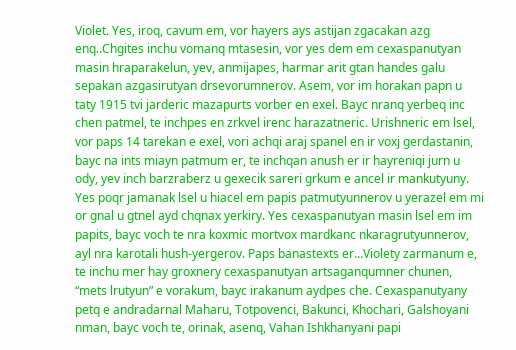Violet. Yes, iroq, cavum em, vor hayers ays astijan zgacakan azg enq..Chgites inchu vomanq mtasesin, vor yes dem em cexaspanutyan masin hraparakelun, yev, anmijapes, harmar arit gtan handes galu sepakan azgasirutyan drsevorumnerov. Asem, vor im horakan papn u taty 1915 tvi jarderic mazapurts vorber en exel. Bayc nranq yerbeq inc chen patmel, te inchpes en zrkvel irenc harazatneric. Urishneric em lsel, vor paps 14 tarekan e exel, vori achqi araj spanel en ir voxj gerdastanin, bayc na ints miayn patmum er, te inchqan anush er ir hayreniqi jurn u ody, yev inch barzraberz u gexecik sareri grkum e ancel ir mankutyuny. Yes poqr jamanak lsel u hiacel em papis patmutyunnerov u yerazel em mi or gnal u gtnel ayd chqnax yerkiry. Yes cexaspanutyan masin lsel em im papits, bayc voch te nra koxmic mortvox mardkanc nkaragrutyunnerov, ayl nra karotali hush-yergerov. Paps banastexts er…Violety zarmanum e, te inchu mer hay groxnery cexaspanutyan artsaganqumner chunen, “mets lrutyun” e vorakum, bayc irakanum aydpes che. Cexaspanutyany petq e andradarnal Maharu, Totpovenci, Bakunci, Khochari, Galshoyani nman, bayc voch te, orinak, asenq, Vahan Ishkhanyani papi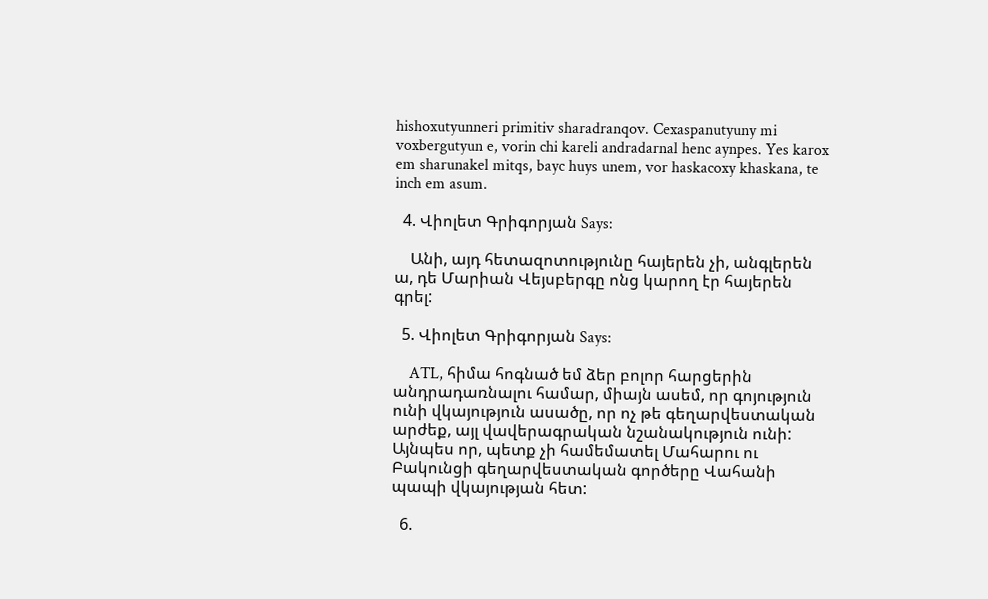hishoxutyunneri primitiv sharadranqov. Cexaspanutyuny mi voxbergutyun e, vorin chi kareli andradarnal henc aynpes. Yes karox em sharunakel mitqs, bayc huys unem, vor haskacoxy khaskana, te inch em asum.

  4. Վիոլետ Գրիգորյան Says:

    Անի, այդ հետազոտությունը հայերեն չի, անգլերեն ա, դե Մարիան Վեյսբերգը ոնց կարող էր հայերեն գրել:

  5. Վիոլետ Գրիգորյան Says:

    ATL, հիմա հոգնած եմ ձեր բոլոր հարցերին անդրադառնալու համար, միայն ասեմ, որ գոյություն ունի վկայություն ասածը, որ ոչ թե գեղարվեստական արժեք, այլ վավերագրական նշանակություն ունի: Այնպես որ, պետք չի համեմատել Մահարու ու Բակունցի գեղարվեստական գործերը Վահանի պապի վկայության հետ:

  6.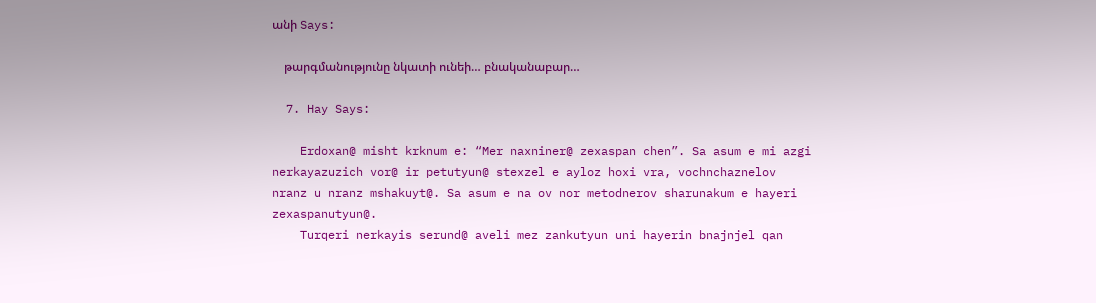անի Says:

    թարգմանությունը նկատի ունեի… բնականաբար…

  7. Hay Says:

    Erdoxan@ misht krknum e: “Mer naxniner@ zexaspan chen”. Sa asum e mi azgi nerkayazuzich vor@ ir petutyun@ stexzel e ayloz hoxi vra, vochnchaznelov nranz u nranz mshakuyt@. Sa asum e na ov nor metodnerov sharunakum e hayeri zexaspanutyun@.
    Turqeri nerkayis serund@ aveli mez zankutyun uni hayerin bnajnjel qan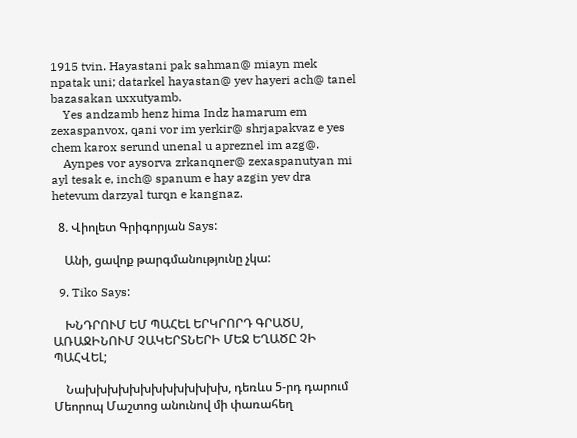1915 tvin. Hayastani pak sahman@ miayn mek npatak uni; datarkel hayastan@ yev hayeri ach@ tanel bazasakan uxxutyamb.
    Yes andzamb henz hima Indz hamarum em zexaspanvox, qani vor im yerkir@ shrjapakvaz e yes chem karox serund unenal u apreznel im azg@.
    Aynpes vor aysorva zrkanqner@ zexaspanutyan mi ayl tesak e, inch@ spanum e hay azgin yev dra hetevum darzyal turqn e kangnaz.

  8. Վիոլետ Գրիգորյան Says:

    Անի, ցավոք թարգմանությունը չկա:

  9. Tiko Says:

    ԽՆԴՐՈՒՄ ԵՄ ՊԱՀԵԼ ԵՐԿՐՈՐԴ ԳՐԱԾՍ, ԱՌԱՋԻՆՈՒՄ ՉԱԿԵՐՏՆԵՐԻ ՄԵՋ ԵՂԱԾԸ ՉԻ ՊԱՀՎԵԼ;

    Նախխխխխխխխխխխխխ, դեռևս 5-րդ դարում Մեորոպ Մաշտոց անունով մի փառահեղ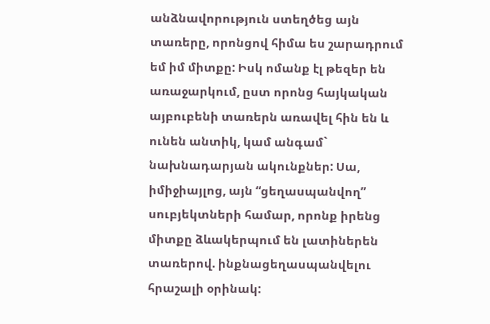անձնավորություն ստեղծեց այն տառերը, որոնցով հիմա ես շարադրում եմ իմ միտքը: Իսկ ոմանք էլ թեզեր են առաջարկում, ըստ որոնց հայկական այբուբենի տառերն առավել հին են և ունեն անտիկ, կամ անգամ` նախնադարյան ակունքներ: Սա, իմիջիայլոց, այն “ցեղասպանվող” սուբյեկտների համար, որոնք իրենց միտքը ձևակերպում են լատիներեն տառերով. ինքնացեղասպանվելու հրաշալի օրինակ: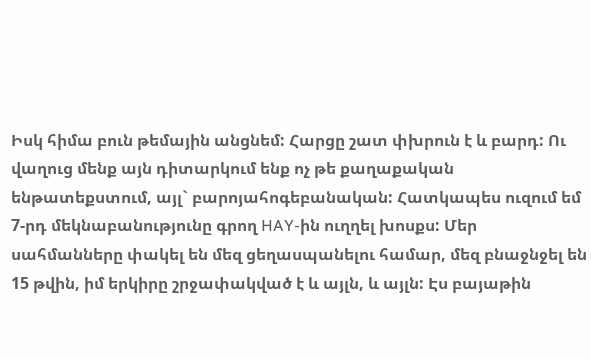Իսկ հիմա բուն թեմային անցնեմ: Հարցը շատ փխրուն է և բարդ: Ու վաղուց մենք այն դիտարկում ենք ոչ թե քաղաքական ենթատեքստում, այլ` բարոյահոգեբանական: Հատկապես ուզում եմ 7-րդ մեկնաբանությունը գրող HAY-ին ուղղել խոսքս: Մեր սահմանները փակել են մեզ ցեղասպանելու համար, մեզ բնաջնջել են 15 թվին, իմ երկիրը շրջափակված է և այլն, և այլն: Էս բայաթին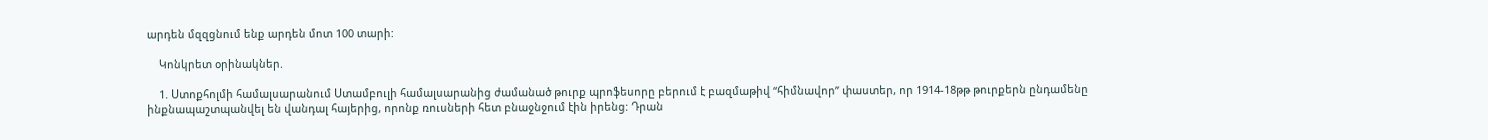արդեն մզզցնում ենք արդեն մոտ 100 տարի:

    Կոնկրետ օրինակներ.

    1. Ստոքհոլմի համալսարանում Ստամբուլի համալսարանից ժամանած թուրք պրոֆեսորը բերում է բազմաթիվ “հիմնավոր” փաստեր, որ 1914-18թթ թուրքերն ընդամենը ինքնապաշտպանվել են վանդալ հայերից, որոնք ռուսների հետ բնաջնջում էին իրենց: Դրան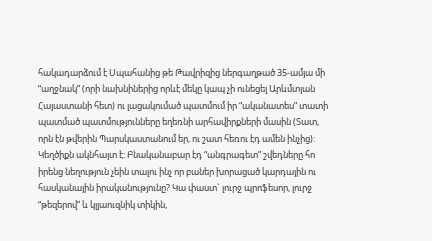հակադարձում է Սպահանից թե Թավրիզից ներգաղթած 35-ամյա մի “աղջնակ” (որի նախնիներից որևէ մեկը կապ չի ունեցել Արևմտյան Հայաստանի հետ) ու լացակումած պատմում իր “ականատես” տատի պատմած պատմությունները եղեռնի արհավիրքների մասին (Տատ, որն էն թվերին Պարսկաստանում եր, ու շատ հեռու էդ ամեն ինչից): Կեղծիքն ակնհայտ է: Բնականաբար էդ “անգրագետ” շվեդները հո իրենց նեղություն չեին տալու ինչ որ բաներ խորացած կարդային ու հասկանային իրականությունը? Կա փաստ` լուրջ պրոֆեսոր, լուրջ “թեզերով” և կլյաուզնիկ տիկին,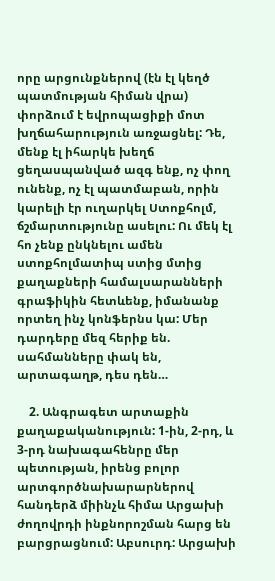որը արցունքներով (էն էլ կեղծ պատմության հիման վրա) փորձում է եվրոպացիքի մոտ խղճահարություն առջացնել: Դե, մենք էլ իհարկե խեղճ ցեղասպանված ազգ ենք, ոչ փող ունենք, ոչ էլ պատմաբան, որին կարելի էր ուղարկել Ստոքհոլմ, ճշմարտությունը ասելու: Ու մեկ էլ հո չենք ընկնելու ամեն ստոքհոլմատիպ ստից մտից քաղաքների համալսարանների գրաֆիկին հետևենք, իմանանք որտեղ ինչ կոնֆերնս կա: Մեր դարդերը մեզ հերիք են. սահմանները փակ են, արտագաղթ, դես դեն…

    2. Անգրագետ արտաքին քաղաքականություն: 1-ին, 2-րդ, և 3-րդ նախագահենրը մեր պետության, իրենց բոլոր արտգործնախարարներով հանդերձ միինչև հիմա Արցախի ժողովրդի ինքնորոշման հարց են բարցրացնում: Աբսուրդ: Արցախի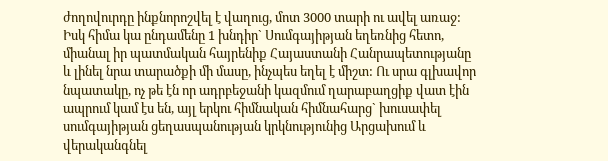ժողովուրդը ինքնորոշվել է վաղուց, մոտ 3000 տարի ու ավել առաջ: Իսկ հիմա կա ընդամենը 1 խնդիր` Սումգայիթյան եղեռնից հետո, միանալ իր պատմական հայրենիք Հայաստանի Հանրապետությանը և լինել նրա տարածքի մի մասը, ինչպես եղել է միշտ: Ու սրա գլխավոր նպատակը, ոչ թե էն որ ադրբեջանի կազմում ղարաբաղցիք վատ էին ապրում կամ էս են, այլ երկու հիմնական հիմնահարց` խուսափել սումգայիթյան ցեղասպանության կրկնությունից Արցախում և վերականգնել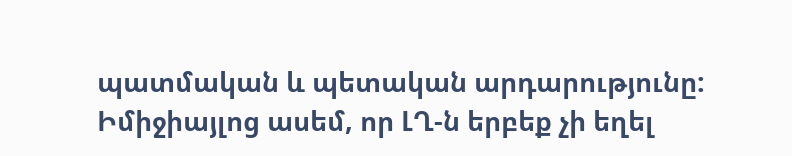պատմական և պետական արդարությունը: Իմիջիայլոց ասեմ, որ ԼՂ-ն երբեք չի եղել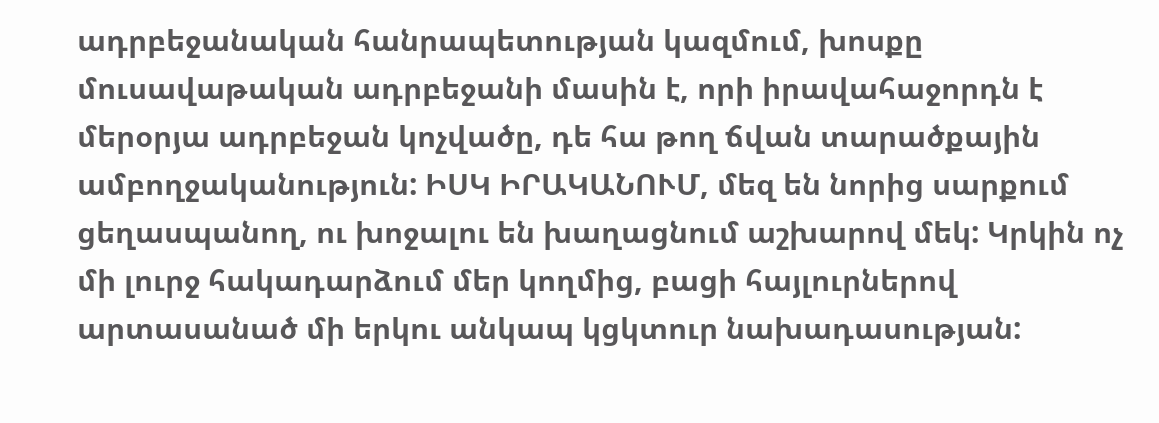ադրբեջանական հանրապետության կազմում, խոսքը մուսավաթական ադրբեջանի մասին է, որի իրավահաջորդն է մերօրյա ադրբեջան կոչվածը, դե հա թող ճվան տարածքային ամբողջականություն: ԻՍԿ ԻՐԱԿԱՆՈՒՄ, մեզ են նորից սարքում ցեղասպանող, ու խոջալու են խաղացնում աշխարով մեկ: Կրկին ոչ մի լուրջ հակադարձում մեր կողմից, բացի հայլուրներով արտասանած մի երկու անկապ կցկտուր նախադասության: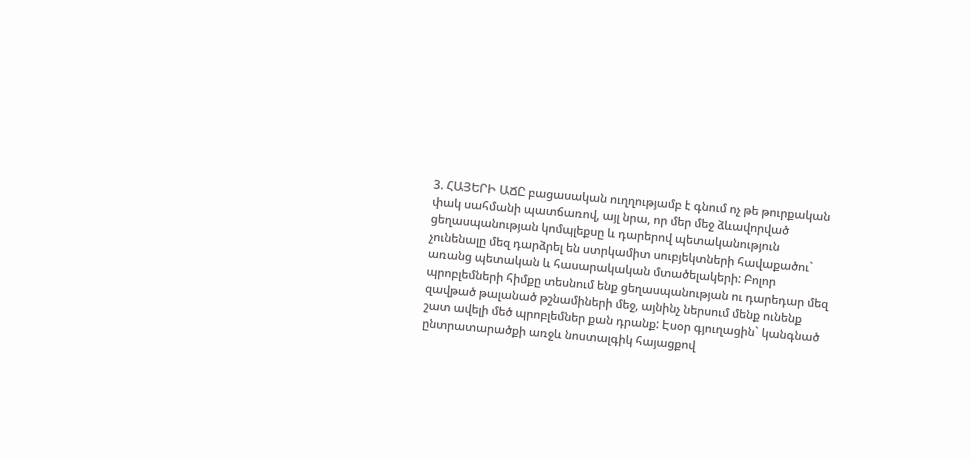3. ՀԱՅԵՐԻ ԱՃԸ բացասական ուղղությամբ է գնում ոչ թե թուրքական փակ սահմանի պատճառով, այլ նրա, որ մեր մեջ ձևավորված ցեղասպանության կոմպլեքսը և դարերով պետականություն չունենալը մեզ դարձրել են ստրկամիտ սուբյեկտների հավաքածու` առանց պետական և հասարակական մտածելակերի: Բոլոր պրոբլեմների հիմքը տեսնում ենք ցեղասպանության ու դարեդար մեզ զավթած թալանած թշնամիների մեջ, այնինչ ներսում մենք ունենք շատ ավելի մեծ պրոբլեմներ քան դրանք: Էսօր գյուղացին` կանգնած ընտրատարածքի առջև նոստալգիկ հայացքով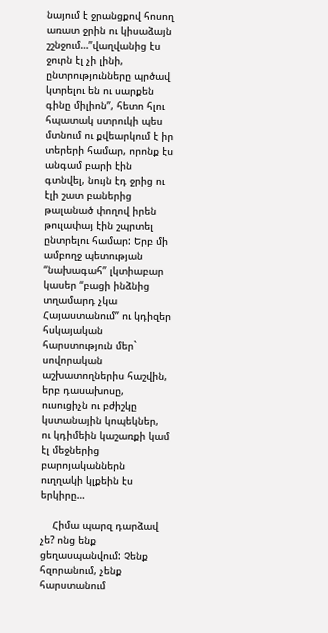նայում է ջրանցքով հոսող առատ ջրին ու կիսաձայն շշնջում…”վաղվանից էս ջուրն էլ չի լինի, ընտրությունները պրծավ կտրելու են ու սարքեն գինը միլիոն”, հետո հլու հպատակ ստրուկի պես մտնում ու քվեարկում է իր տերերի համար, որոնք էս անգամ բարի էին գտնվել, նույն էդ ջրից ու էլի շատ բաներից թալանած փողով իրեն թուլափայ էին շպրտել ընտրելու համար: Երբ մի ամբողջ պետության “նախագահ” լկտիաբար կասեր “բացի ինձնից տղամարդ չկա Հայաստանում” ու կդիզեր հսկայական հարստություն մեր` սովորական աշխատողներիս հաշվին, երբ դասախոսը, ուսուցիչն ու բժիշկը կստանային կոպեկներ, ու կդիմեին կաշառքի կամ էլ մեջներից բարոյականներն ուղղակի կլքեին էս երկիրը…

    Հիմա պարզ դարձավ չե? ոնց ենք ցեղասպանվում: Չենք հզորանում, չենք հարստանում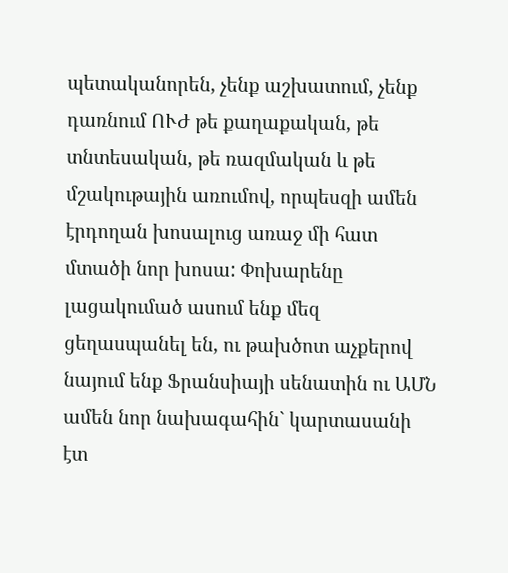պետականորեն, չենք աշխատում, չենք դառնում ՈՒԺ թե քաղաքական, թե տնտեսական, թե ռազմական և թե մշակութային առումով, որպեսզի ամեն էրդողան խոսալուց առաջ մի հատ մտածի նոր խոսա: Փոխարենը լացակումած ասում ենք մեզ ցեղասպանել են, ու թախծոտ աչքերով նայում ենք Ֆրանսիայի սենատին ու ԱՄՆ ամեն նոր նախագահին` կարտասանի էտ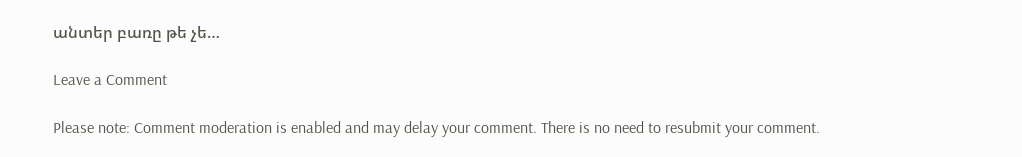անտեր բառը թե չե…

Leave a Comment

Please note: Comment moderation is enabled and may delay your comment. There is no need to resubmit your comment.